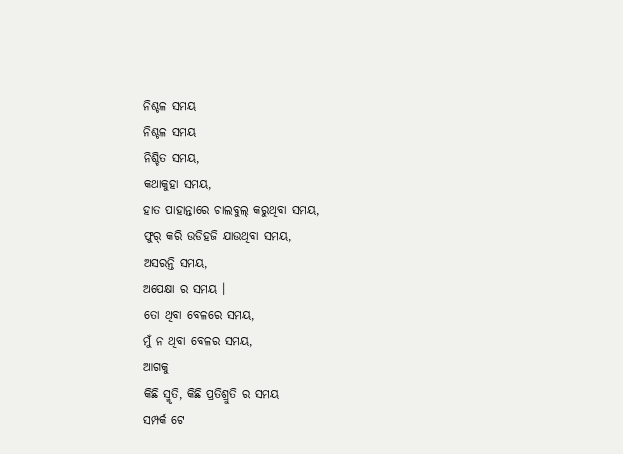ନିଶ୍ଚଳ ସମୟ
ନିଶ୍ଚଳ ସମୟ
ନିଶ୍ଚିତ ସମୟ,
କଥାକୁହା ସମୟ,
ହାତ ପାହାନ୍ତାରେ ଚାଲବୁଲ୍ କରୁଥିବା ସମୟ,
ଫୁର୍ କରି ଉଡିହଜି ଯାଉଥିବା ସମୟ,
ଅସରନ୍ତି ସମୟ,
ଅପେକ୍ଷା ର ସମୟ ।
ତୋ ଥିବା ବେଳରେ ସମୟ,
ମୁଁ ନ ଥିବା ବେଳର ସମୟ,
ଆଗକୁ
କିଛି ସ୍ମୃତି, କିଛି ପ୍ରତିଶ୍ରୁତି ର ସମୟ
ସମ୍ପର୍କ ଟେ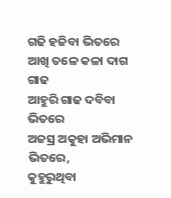ଗଢି ହଜିବା ଭିତରେ
ଆଖି ତଳେ କଳା ଦାଗ ଗାଢ
ଆହୁରି ଗାଢ ଦବିବା ଭିତରେ
ଅଜସ୍ର ଅକୁହା ଅଭିମାନ ଭିତରେ,
କୁହୁରୁଥିବା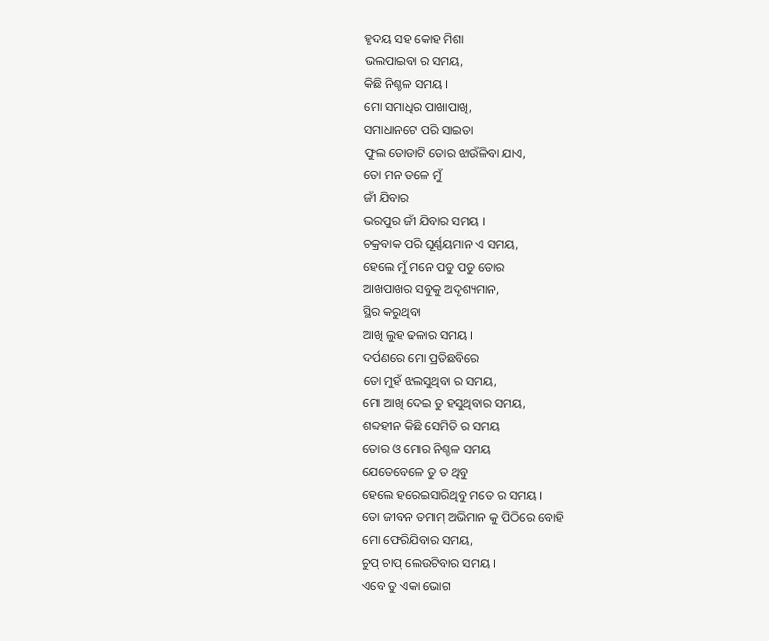ହୃଦୟ ସହ କୋହ ମିଶା
ଭଲପାଇବା ର ସମୟ,
କିଛି ନିଶ୍ଚଳ ସମୟ ।
ମୋ ସମାଧିର ପାଖାପାଖି,
ସମାଧାନଟେ ପରି ସାଇତା
ଫୁଲ ତୋଡାଟି ତୋର ଝାଉଁଳିବା ଯାଏ,
ତୋ ମନ ତଳେ ମୁଁ
ଜୀଁ ଯିବାର
ଭରପୁର ଜୀଁ ଯିବାର ସମୟ ।
ଚକ୍ରବାକ ପରି ଘୂର୍ଣ୍ଣୟମାନ ଏ ସମୟ,
ହେଲେ ମୁଁ ମନେ ପଡୁ ପଡୁ ତୋର
ଆଖପାଖର ସବୁକୁ ଅଦୃଶ୍ୟମାନ,
ସ୍ଥିର କରୁଥିବା
ଆଖି ଲୁହ ଢଳାର ସମୟ ।
ଦର୍ପଣରେ ମୋ ପ୍ରତିଛବିରେ
ତୋ ମୁହଁ ଝଲସୁଥିବା ର ସମୟ,
ମୋ ଆଖି ଦେଇ ତୁ ହସୁଥିବାର ସମୟ,
ଶବ୍ଦହୀନ କିଛି ସେମିତି ର ସମୟ
ତୋର ଓ ମୋର ନିଶ୍ଚଳ ସମୟ
ଯେତେବେଳେ ତୁ ତ ଥିବୁ
ହେଲେ ହରେଇସାରିଥିବୁ ମତେ ର ସମୟ ।
ତୋ ଜୀବନ ତମାମ୍ ଅଭିମାନ କୁ ପିଠିରେ ବୋହି
ମୋ ଫେରିଯିବାର ସମୟ,
ଚୁପ୍ ଚାପ୍ ଲେଉଟିବାର ସମୟ ।
ଏବେ ତୁ ଏକା ଭୋଗ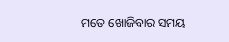ମତେ ଖୋଜିବାର ସମୟ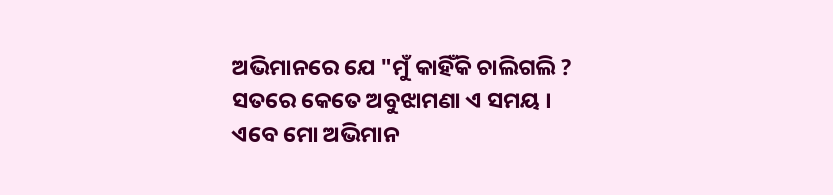ଅଭିମାନରେ ଯେ "ମୁଁ କାହିଁକି ଚାଲିଗଲି ?
ସତରେ କେତେ ଅବୁଝାମଣା ଏ ସମୟ ।
ଏବେ ମୋ ଅଭିମାନ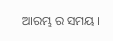ଆରମ୍ଭ ର ସମୟ ।